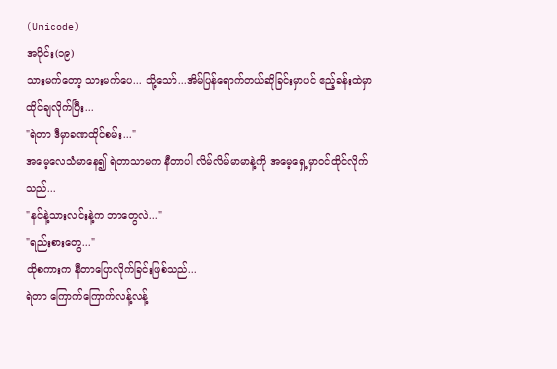(Unicode)
အပိုင်း(၁၉)
သားမက်တော့ သားမက်ပေ... သို့သော်...အိမ်ပြန်ရောက်တယ်ဆိုခြင်းမှာပင် ဧည့်ခန်းထဲမှာ ထိုင်ချလိုက်ပြီး...
"ရဲတာ ဒီမှာခဏထိုင်စမ်း..."
အမေ့လေသံမာနေ၍ ရဲတာသာမက နီတာပါ လိမ်လိမ်မာမာနဲ့ကို အမေ့ရှေ့မှာဝင်ထိုင်လိုက်သည်...
"နင်နဲ့သားလင်းနဲ့က ဘာတွေလဲ..."
"ရည်းစားတွေ..."
ထိုစကားက နီတာပြောလိုက်ခြင်းဖြစ်သည်...
ရဲတာ ကြောက်ကြောက်လန့်လန့်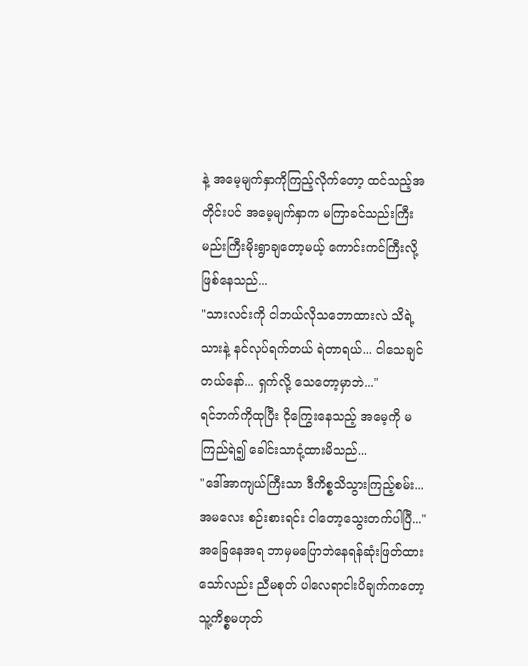နဲ့ အမေ့မျက်နှာကိုကြည့်လိုက်တော့ ထင်သည့်အတိုင်းပင် အမေ့မျက်နှာက မကြာခင်သည်းကြီးမည်းကြီးမိုးရွာချတော့မယ့် ကောင်းကင်ကြီးလို့ဖြစ်နေသည်...
"သားလင်းကို ငါဘယ်လိုသဘောထားလဲ သိရဲ့သားနဲ့ နင်လုပ်ရက်တယ် ရဲတာရယ်... ငါသေချင်တယ်နော်... ရှက်လို့ သေတော့မှာဘဲ..."
ရင်ဘက်ကိုထုပြီး ငိုကြွေးနေသည့် အမေ့ကို မကြည်ရဲ၍ ခေါင်းသာငုံ့ထားမိသည်...
"ဒေါ်အာကျယ်ကြီးသာ ဒီကိစ္စသိသွားကြည့်စမ်း... အမလေး စဉ်းစားရင်း ငါတော့သွေးတက်ပါပြီ..."
အခြေနေအရ ဘာမှမပြောဘဲနေရန်ဆုံးဖြတ်ထားသော်လည်း ညီမစုတ် ပါလေရာငါးပိချက်ကတော့ သူ့ကိစ္စမဟုတ်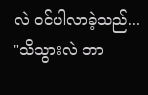လဲ ဝင်ပါလာခဲ့သည်...
"သိသွားလဲ ဘာ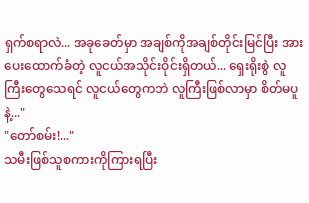ရှက်စရာလဲ... အခုခေတ်မှာ အချစ်ကိုအချစ်တိုင်းမြင်ပြီး အားပေးထောက်ခံတဲ့ လူငယ်အသိုင်းဝိုင်းရှိတယ်... ရှေးရိုးစွဲ လူကြီးတွေသေရင် လူငယ်တွေကဘဲ လူကြီးဖြစ်လာမှာ စိတ်မပူနဲ့..."
"တော်စမ်း!..."
သမီးဖြစ်သူစကားကိုကြားရပြီး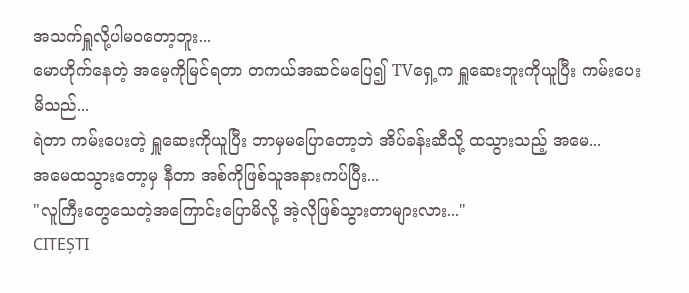အသက်ရှူလို့ပါမဝတော့ဘူး...
မောဟိုက်နေတဲ့ အမေ့ကိုမြင်ရတာ တကယ်အဆင်မပြေ၍ TVရှေ့က ရှူဆေးဘူးကိုယူပြီး ကမ်းပေးမိသည်...
ရဲတာ ကမ်းပေးတဲ့ ရှူဆေးကိုယူပြီး ဘာမှမပြောတော့ဘဲ အိပ်ခန်းဆီသို့ ထသွားသည့် အမေ...
အမေထသွားတော့မှ နီတာ အစ်ကိုဖြစ်သူအနားကပ်ပြီး...
"လူကြီးတွေသေတဲ့အကြောင်းပြောမိလို့ အဲ့လိုဖြစ်သွားတာများလား..."
CITEȘTI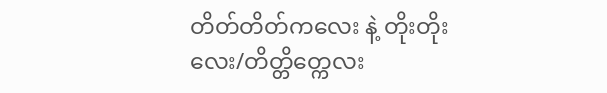တိတ်တိတ်ကလေး နဲ့ တိုးတိုးလေး/တိတ္တိတ္ကေလး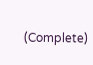(Complete)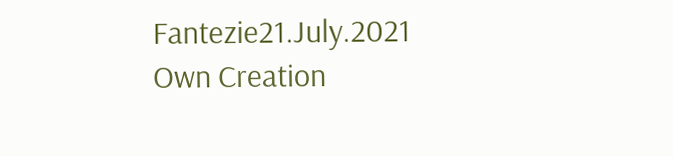Fantezie21.July.2021 Own Creation